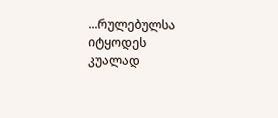...რულებულსა იტყოდეს კუალად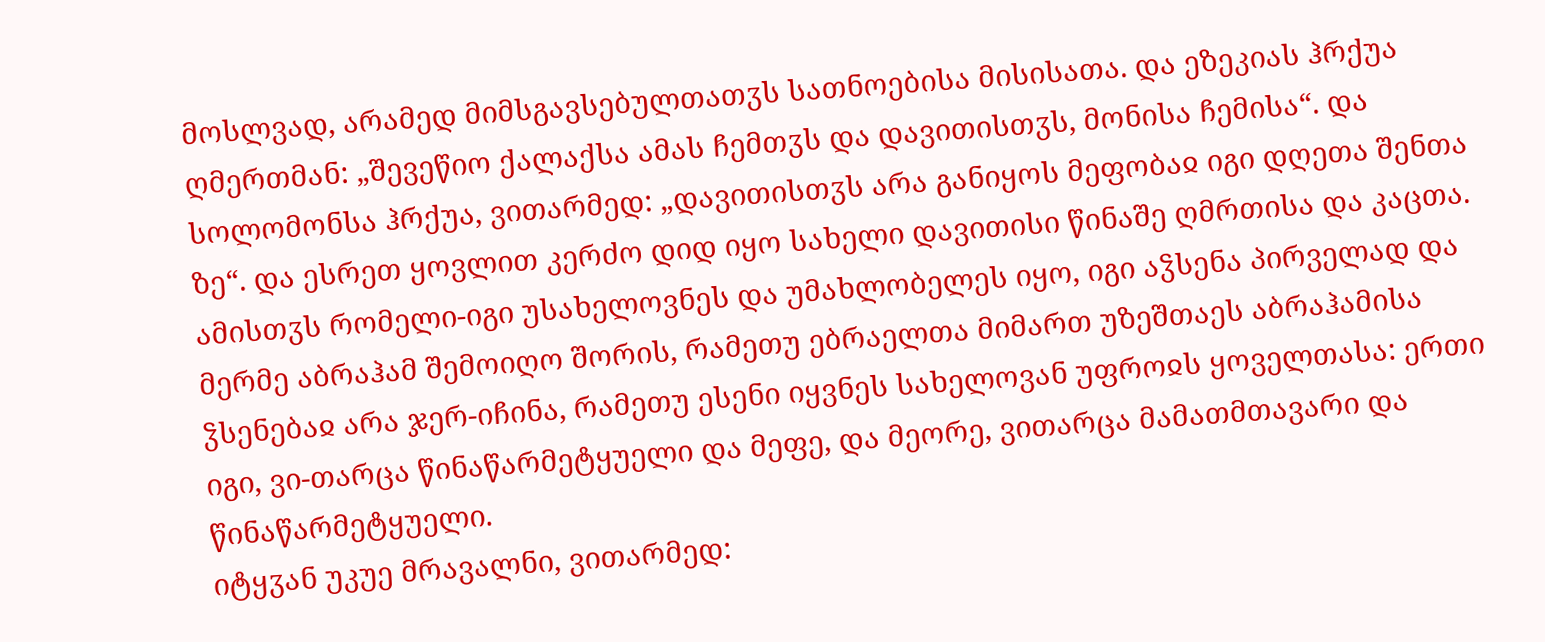მოსლვად, არამედ მიმსგავსებულთათჳს სათნოებისა მისისათა. და ეზეკიას ჰრქუა ღმერთმან: „შევეწიო ქალაქსა ამას ჩემთჳს და დავითისთჳს, მონისა ჩემისა“. და სოლომონსა ჰრქუა, ვითარმედ: „დავითისთჳს არა განიყოს მეფობაჲ იგი დღეთა შენთა ზე“. და ესრეთ ყოვლით კერძო დიდ იყო სახელი დავითისი წინაშე ღმრთისა და კაცთა. ამისთჳს რომელი-იგი უსახელოვნეს და უმახლობელეს იყო, იგი აჴსენა პირველად და მერმე აბრაჰამ შემოიღო შორის, რამეთუ ებრაელთა მიმართ უზეშთაეს აბრაჰამისა ჴსენებაჲ არა ჯერ-იჩინა, რამეთუ ესენი იყვნეს სახელოვან უფროჲს ყოველთასა: ერთი იგი, ვი-თარცა წინაწარმეტყუელი და მეფე, და მეორე, ვითარცა მამათმთავარი და წინაწარმეტყუელი.
იტყჳან უკუე მრავალნი, ვითარმედ: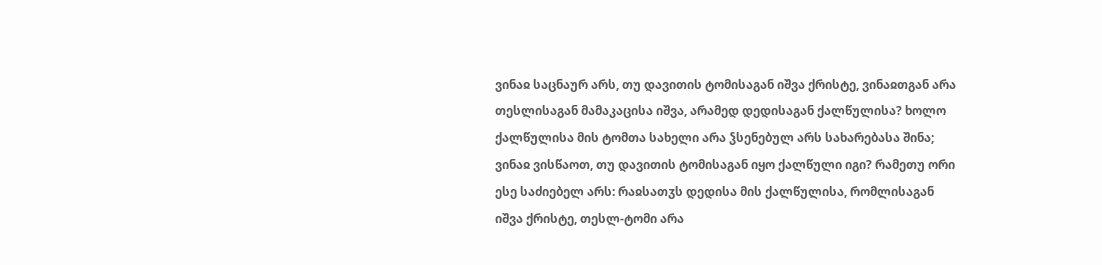ვინაჲ საცნაურ არს, თუ დავითის ტომისაგან იშვა ქრისტე, ვინაჲთგან არა თესლისაგან მამაკაცისა იშვა, არამედ დედისაგან ქალწულისა? ხოლო ქალწულისა მის ტომთა სახელი არა ჴსენებულ არს სახარებასა შინა; ვინაჲ ვისწაოთ, თუ დავითის ტომისაგან იყო ქალწული იგი? რამეთუ ორი ესე საძიებელ არს: რაჲსათჳს დედისა მის ქალწულისა, რომლისაგან იშვა ქრისტე, თესლ-ტომი არა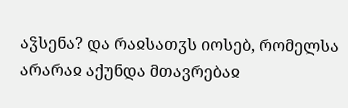აჴსენა? და რაჲსათჳს იოსებ, რომელსა არარაჲ აქუნდა მთავრებაჲ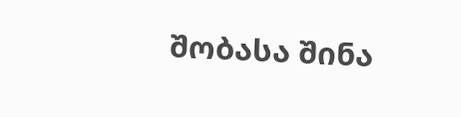შობასა შინა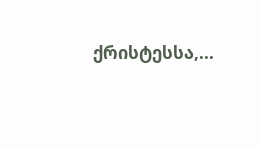ქრისტესსა,...